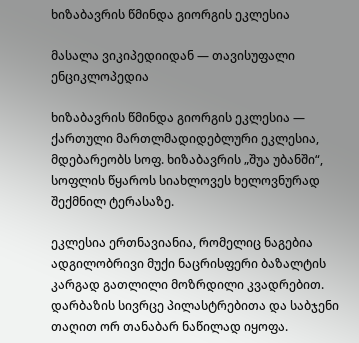ხიზაბავრის წმინდა გიორგის ეკლესია

მასალა ვიკიპედიიდან — თავისუფალი ენციკლოპედია

ხიზაბავრის წმინდა გიორგის ეკლესია — ქართული მართლმადიდებლური ეკლესია, მდებარეობს სოფ. ხიზაბავრის „შუა უბანში“, სოფლის წყაროს სიახლოვეს ხელოვნურად შექმნილ ტერასაზე.

ეკლესია ერთნავიანია, რომელიც ნაგებია ადგილობრივი მუქი ნაცრისფერი ბაზალტის კარგად გათლილი მოზრდილი კვადრებით. დარბაზის სივრცე პილასტრებითა და საბჯენი თაღით ორ თანაბარ ნაწილად იყოფა.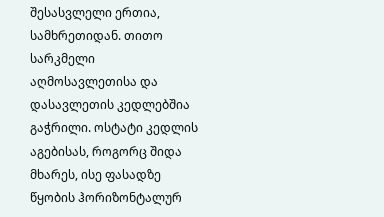შესასვლელი ერთია, სამხრეთიდან. თითო სარკმელი აღმოსავლეთისა და დასავლეთის კედლებშია გაჭრილი. ოსტატი კედლის აგებისას, როგორც შიდა მხარეს, ისე ფასადზე წყობის ჰორიზონტალურ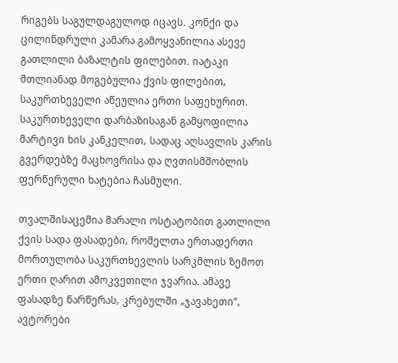რიგებს საგულდაგულოდ იცავს. კონქი და ცილინდრული კამარა გამოყვანილია ასევე გათლილი ბაზალტის ფილებით. იატაკი მთლიანად მოგებულია ქვის ფილებით, საკურთხეველი აწეულია ერთი საფეხურით. საკურთხეველი დარბაზისაგან გამყოფილია მარტივი ხის კანკელით, სადაც აღსავლის კარის გვერდებზე მაცხოვრისა და ღვთისმშობლის ფერწერული ხატებია ჩასმული.

თვალშისაცემია მარალი ოსტატობით გათლილი ქვის სადა ფასადები, რომელთა ერთადერთი მორთულობა საკურთხევლის სარკმლის ზემოთ ერთი ღარით ამოკვეთილი ჯვარია. ამავე ფასადზე წარწერას, კრებულში „ჯავახეთი“, ავტორები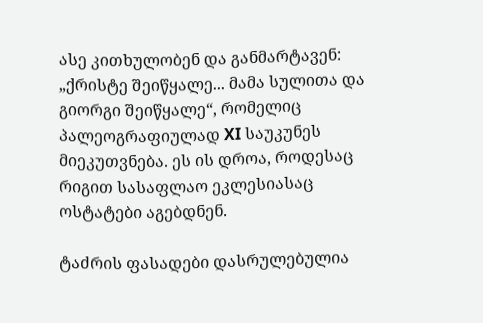ასე კითხულობენ და განმარტავენ: „ქრისტე შეიწყალე... მამა სულითა და გიორგი შეიწყალე“, რომელიც პალეოგრაფიულად XI საუკუნეს მიეკუთვნება. ეს ის დროა, როდესაც რიგით სასაფლაო ეკლესიასაც ოსტატები აგებდნენ.

ტაძრის ფასადები დასრულებულია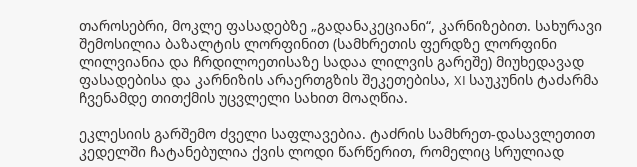თაროსებრი, მოკლე ფასადებზე „გადანაკეციანი“, კარნიზებით. სახურავი შემოსილია ბაზალტის ლორფინით (სამხრეთის ფერდზე ლორფინი ლილვიანია და ჩრდილოეთისაზე სადაა ლილვის გარეშე) მიუხედავად ფასადებისა და კარნიზის არაერთგზის შეკეთებისა, XI საუკუნის ტაძარმა ჩვენამდე თითქმის უცვლელი სახით მოაღწია.

ეკლესიის გარშემო ძველი საფლავებია. ტაძრის სამხრეთ-დასავლეთით კედელში ჩატანებულია ქვის ლოდი წარწერით, რომელიც სრულიად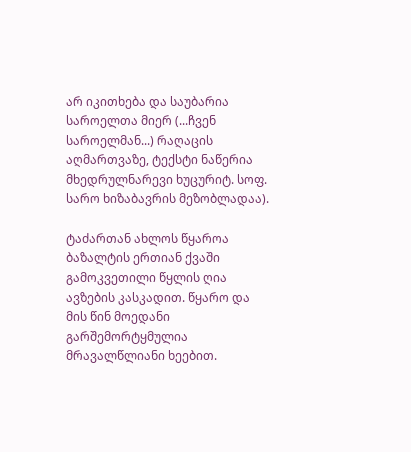არ იკითხება და საუბარია საროელთა მიერ (...ჩვენ საროელმან...) რაღაცის აღმართვაზე, ტექსტი ნაწერია მხედრულნარევი ხუცურიტ. სოფ. სარო ხიზაბავრის მეზობლადაა).

ტაძართან ახლოს წყაროა ბაზალტის ერთიან ქვაში გამოკვეთილი წყლის ღია ავზების კასკადით. წყარო და მის წინ მოედანი გარშემორტყმულია მრავალწლიანი ხეებით.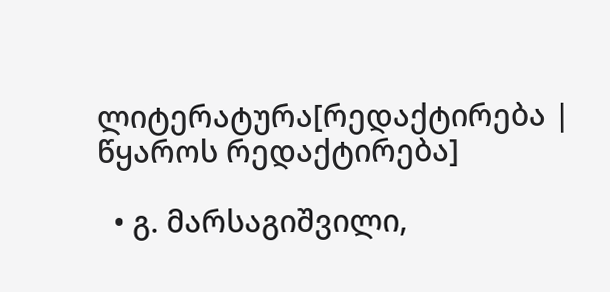ლიტერატურა[რედაქტირება | წყაროს რედაქტირება]

  • გ. მარსაგიშვილი,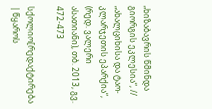„ხიზაბავრის წმინდა გიორგის ეკლესია“, // „ახალციხისა და ტაო-კლარჯეთის ეპარქია“, (რედ. ვალერი ასათიანი), თბ. 2013, გვ. 472-473

სქოლიო[რედაქტირება | წყაროს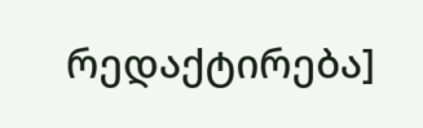რედაქტირება]